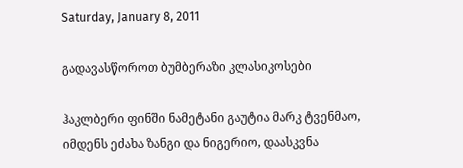Saturday, January 8, 2011

გადავასწოროთ ბუმბერაზი კლასიკოსები

ჰაკლბერი ფინში ნამეტანი გაუტია მარკ ტვენმაო, იმდენს ეძახა ზანგი და ნიგერიო, დაასკვნა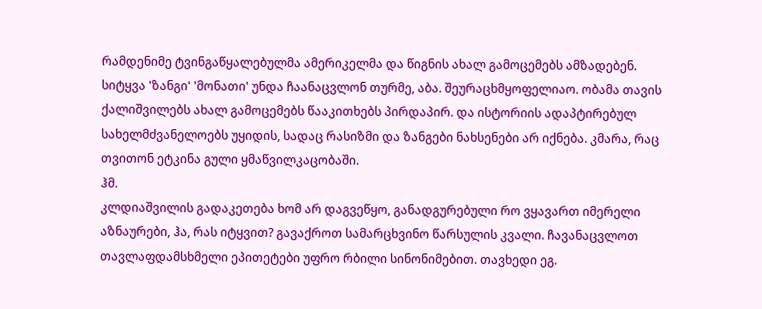რამდენიმე ტვინგაწყალებულმა ამერიკელმა და წიგნის ახალ გამოცემებს ამზადებენ. სიტყვა 'ზანგი' 'მონათი' უნდა ჩაანაცვლონ თურმე, აბა. შეურაცხმყოფელიაო. ობამა თავის ქალიშვილებს ახალ გამოცემებს წააკითხებს პირდაპირ. და ისტორიის ადაპტირებულ სახელმძვანელოებს უყიდის, სადაც რასიზმი და ზანგები ნახსენები არ იქნება. კმარა, რაც თვითონ ეტკინა გული ყმაწვილკაცობაში.
ჰმ.
კლდიაშვილის გადაკეთება ხომ არ დაგვეწყო, განადგურებული რო ვყავართ იმერელი აზნაურები, ჰა, რას იტყვით? გავაქროთ სამარცხვინო წარსულის კვალი. ჩავანაცვლოთ თავლაფდამსხმელი ეპითეტები უფრო რბილი სინონიმებით. თავხედი ეგ.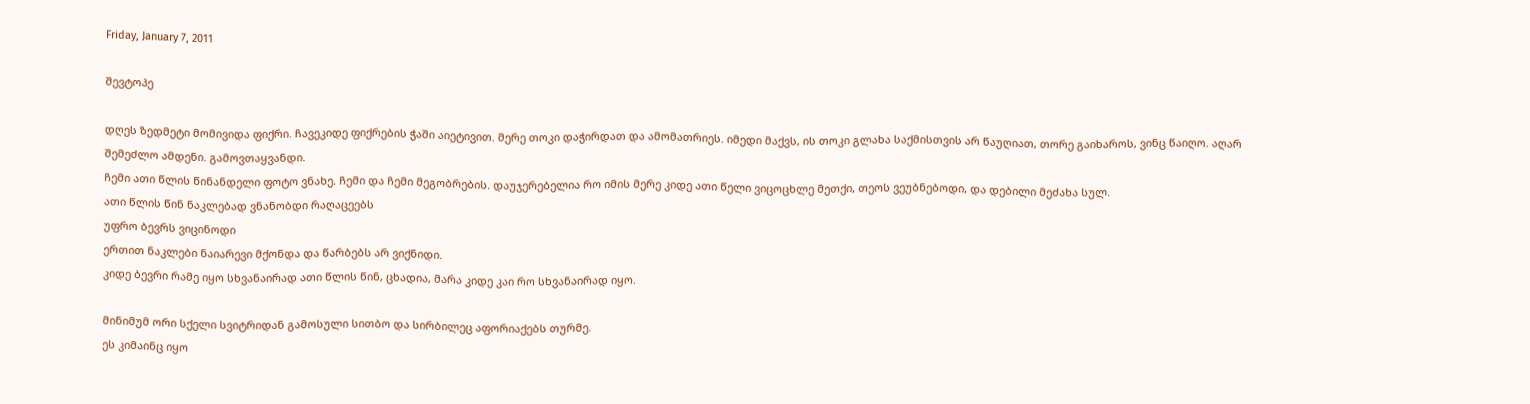Friday, January 7, 2011

შევტოპე

დღეს ზედმეტი მომივიდა ფიქრი. ჩავეკიდე ფიქრების ჭაში აიეტივით. მერე თოკი დაჭირდათ და ამომათრიეს. იმედი მაქვს, ის თოკი გლახა საქმისთვის არ წაუღიათ, თორე გაიხაროს, ვინც წაიღო. აღარ შემეძლო ამდენი. გამოვთაყვანდი.
ჩემი ათი წლის წინანდელი ფოტო ვნახე. ჩემი და ჩემი მეგობრების. დაუჯერებელია რო იმის მერე კიდე ათი წელი ვიცოცხლე მეთქი, თეოს ვეუბნებოდი, და დებილი მეძახა სულ.
ათი წლის წინ ნაკლებად ვნანობდი რაღაცეებს
უფრო ბევრს ვიცინოდი
ერთით ნაკლები ნაიარევი მქონდა და წარბებს არ ვიქნიდი.
კიდე ბევრი რამე იყო სხვანაირად ათი წლის წინ, ცხადია, მარა კიდე კაი რო სხვანაირად იყო.

მინიმუმ ორი სქელი სვიტრიდან გამოსული სითბო და სირბილეც აფორიაქებს თურმე.
ეს კიმაინც იყო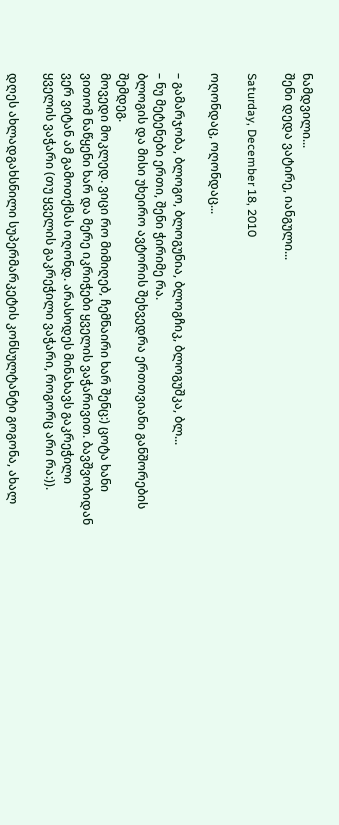ნამდვილი...
შენი დედა ვატირე, იანგული...

Saturday, December 18, 2010

ოღონდაც, ოღონდაც...

– გამარჯობა, ბლოგო, ბლოგუნია, ბლოგჩიკ, ბლოგუშკა, ბლ...
– ნუ მეტენები ერთი, შენი ჭირიმე რა.
ბლოგის და მისი უხეირო ავტორის შეხვედრა ერთთვიანი განშორების შემდეგ.
მოვედი მოკლედ. ვიცი რო მიმიღებ, ჩემნაირი ხარ შენც:) ცოტა ხანი ვითომ ნაწყენი ხარ და მერე იკრიჭები ყველის ვაჭარივით. ბავშვობიდან ვერ ვიტან ამ გამოთქმას ოღონდ. არასოდეს მინახავს გაკრეჭილი ყველის ვაჭარი (თუ ყველის გაკრეჭილი ვაჭარი, როგორც არი რა:)).

დღეს ახლადგახსნილი სუპერმარკეტის კონსულტანტი გოგონა, ახალ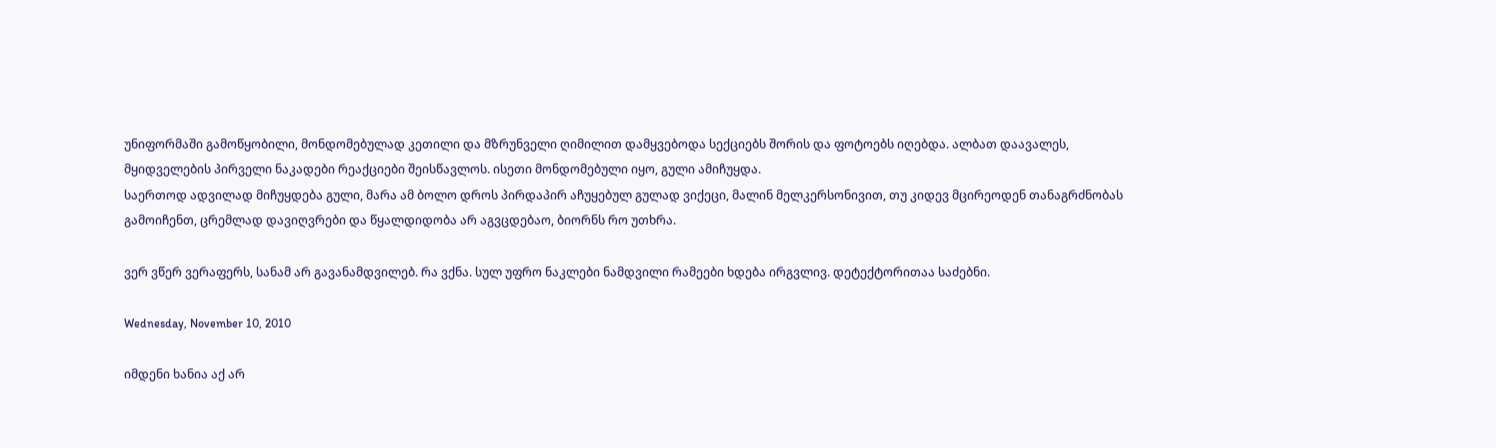უნიფორმაში გამოწყობილი, მონდომებულად კეთილი და მზრუნველი ღიმილით დამყვებოდა სექციებს შორის და ფოტოებს იღებდა. ალბათ დაავალეს, მყიდველების პირველი ნაკადები რეაქციები შეისწავლოს. ისეთი მონდომებული იყო, გული ამიჩუყდა.
საერთოდ ადვილად მიჩუყდება გული, მარა ამ ბოლო დროს პირდაპირ აჩუყებულ გულად ვიქეცი, მალინ მელკერსონივით, თუ კიდევ მცირეოდენ თანაგრძნობას გამოიჩენთ, ცრემლად დავიღვრები და წყალდიდობა არ აგვცდებაო, ბიორნს რო უთხრა.

ვერ ვწერ ვერაფერს, სანამ არ გავანამდვილებ. რა ვქნა. სულ უფრო ნაკლები ნამდვილი რამეები ხდება ირგვლივ. დეტექტორითაა საძებნი.

Wednesday, November 10, 2010

იმდენი ხანია აქ არ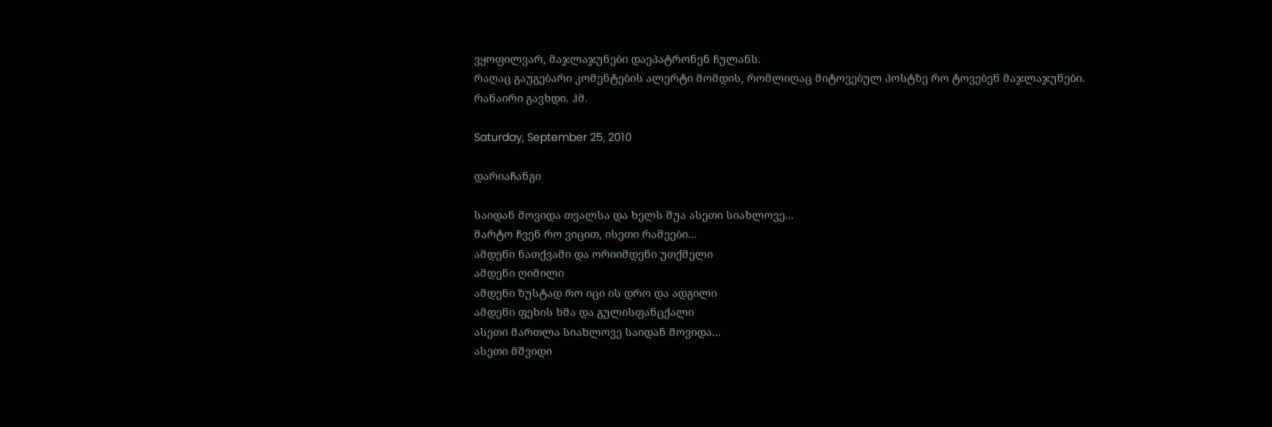ვყოფილვარ, მაჯლაჯუნები დაეპატრონენ ჩულანს.
რაღაც გაუგებარი კომენტების ალერტი მომდის, რომლიღაც მიტოვებულ პოსტზე რო ტოვებენ მაჯლაჯუნები.
რანაირი გავხდი. ჰმ.

Saturday, September 25, 2010

დარიაჩანგი

საიდან მოვიდა თვალსა და ხელს შუა ასეთი სიახლოვე...
მარტო ჩვენ რო ვიცით, ისეთი რამეები...
ამდენი ნათქვამი და ორიიმდენი უთქმელი
ამდენი ღიმილი
ამდენი ზუსტად რო იცი ის დრო და ადგილი
ამდენი ფეხის ხმა და გულისფანცქალი
ასეთი მართლა სიახლოვე საიდან მოვიდა...
ასეთი მშვიდი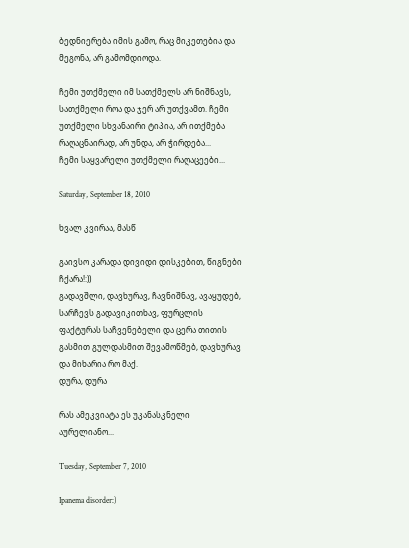ბედნიერება იმის გამო, რაც მიკეთებია და მეგონა, არ გამომდიოდა.

ჩემი უთქმელი იმ სათქმელს არ ნიშნავს, სათქმელი როა და ჯერ არ უთქვამთ. ჩემი უთქმელი სხვანაირი ტიპია, არ ითქმება რაღაცნაირად, არ უნდა, არ ჭირდება...
ჩემი საყვარელი უთქმელი რაღაცეები...

Saturday, September 18, 2010

ხვალ კვირაა, მასწ

გაივსო კარადა დივიდი დისკებით, წიგნები ჩქარა!:))
გადავშლი, დავხურავ, ჩავნიშნავ, ავაყუდებ, სარჩევს გადავიკითხავ, ფურცლის ფაქტურას საჩვენებელი და ცერა თითის გასმით გულდასმით შევამოწმებ, დავხურავ და მიხარია რო მაქ.
დურა, დურა

რას ამეკვიატა ეს უკანასკნელი აურელიანო...

Tuesday, September 7, 2010

Ipanema disorder:)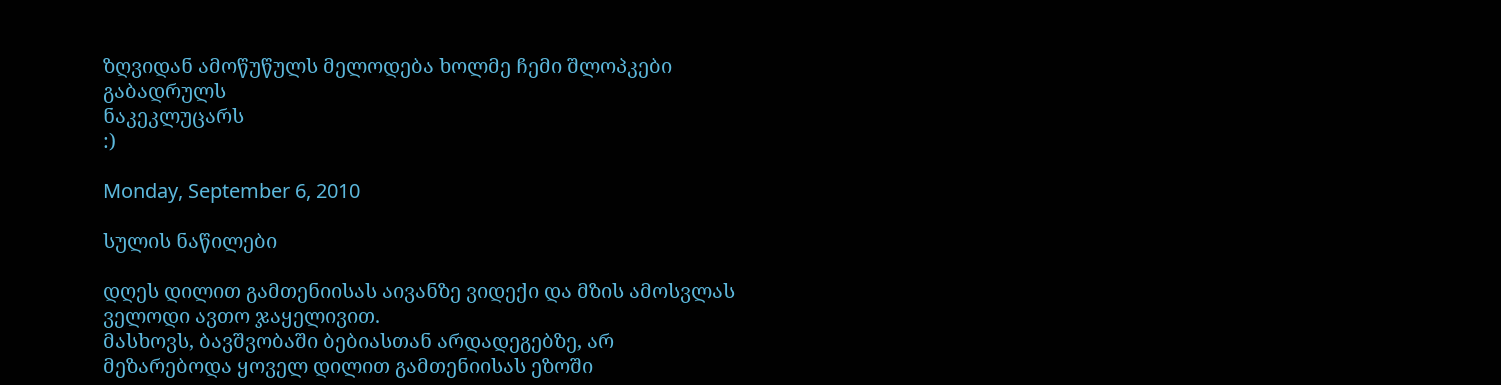ზღვიდან ამოწუწულს მელოდება ხოლმე ჩემი შლოპკები
გაბადრულს
ნაკეკლუცარს
:)

Monday, September 6, 2010

სულის ნაწილები

დღეს დილით გამთენიისას აივანზე ვიდექი და მზის ამოსვლას ველოდი ავთო ჯაყელივით.
მასხოვს, ბავშვობაში ბებიასთან არდადეგებზე, არ მეზარებოდა ყოველ დილით გამთენიისას ეზოში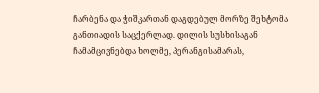ჩარბენა და ჭიშკართან დაგდებულ მორზე შეხტომა განთიადის საცქერლად. დილის სუსხისაგან ჩამამცივნებდა ხოლმე, პერანგისამარას,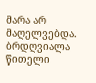მარა არ მაღელვებდა. ბრდღვიალა წითელი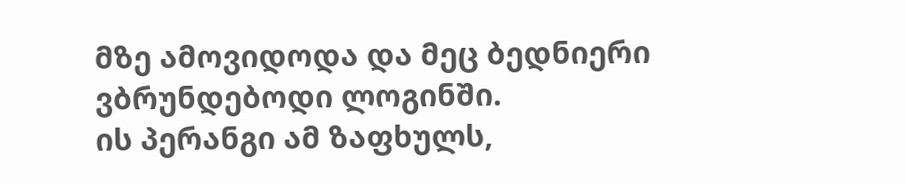მზე ამოვიდოდა და მეც ბედნიერი ვბრუნდებოდი ლოგინში.
ის პერანგი ამ ზაფხულს,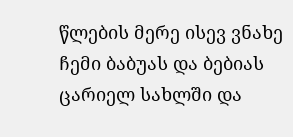წლების მერე ისევ ვნახე ჩემი ბაბუას და ბებიას ცარიელ სახლში და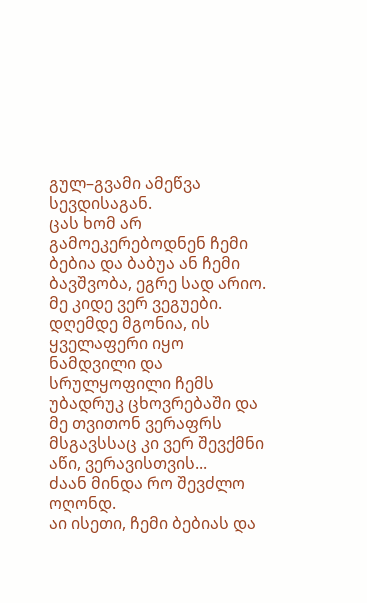გულ–გვამი ამეწვა სევდისაგან.
ცას ხომ არ გამოეკერებოდნენ ჩემი ბებია და ბაბუა ან ჩემი ბავშვობა, ეგრე სად არიო.
მე კიდე ვერ ვეგუები.
დღემდე მგონია, ის ყველაფერი იყო ნამდვილი და სრულყოფილი ჩემს უბადრუკ ცხოვრებაში და მე თვითონ ვერაფრს მსგავსსაც კი ვერ შევქმნი აწი, ვერავისთვის...
ძაან მინდა რო შევძლო ოღონდ.
აი ისეთი, ჩემი ბებიას და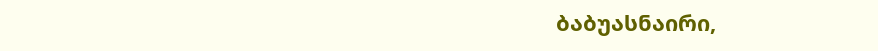ბაბუასნაირი,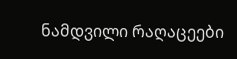ნამდვილი რაღაცეები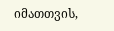იმათთვის,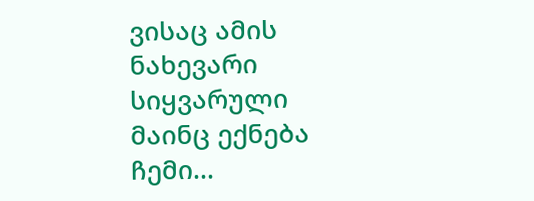ვისაც ამის ნახევარი სიყვარული მაინც ექნება ჩემი...